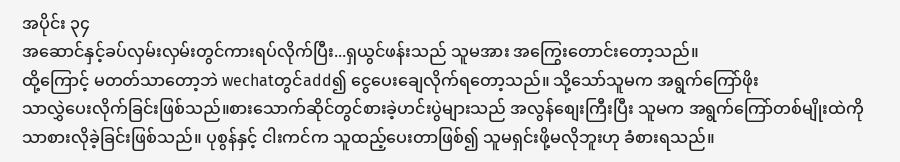အပိုင်း ၃၄
အဆောင်နှင့်ခပ်လှမ်းလှမ်းတွင်ကားရပ်လိုက်ပြီး...ရှယွင်ဖန်းသည် သူမအား အကြွေးတောင်းတော့သည်။
ထို့ကြောင့် မတတ်သာတော့ဘဲ wechatတွင်add၍ ငွေပေးချေလိုက်ရတော့သည်။ သို့သော်သူမက အရွက်ကြော်ဖိုး
သာလွှဲပေးလိုက်ခြင်းဖြစ်သည်။စားသောက်ဆိုင်တွင်စားခဲ့ဟင်းပွဲများသည် အလွန်စျေးကြီးပြီး သူမက အရွက်ကြော်တစ်မျိုးထဲကိုသာစားလိုခဲ့ခြင်းဖြစ်သည်။ ပုစွန်နှင့် ငါးကင်က သူထည့်ပေးတာဖြစ်၍ သူမရှင်းဖို့မလိုဘူးဟု ခံစားရသည်။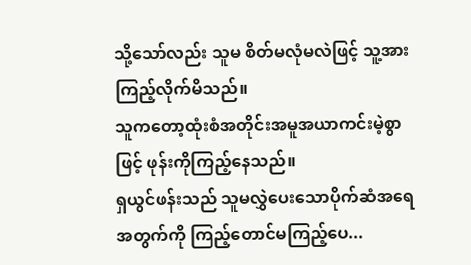သို့သော်လည်း သူမ စိတ်မလုံမလဲဖြင့် သူ့အားကြည့်လိုက်မိသည်။
သူကတော့ထုံးစံအတိုင်းအမူအယာကင်းမဲ့စွာဖြင့် ဖုန်းကိုကြည့်နေသည်။
ရှယွင်ဖန်းသည် သူမလွှဲပေးသောပိုက်ဆံအရေအတွက်ကို ကြည့်တောင်မကြည့်ပေ...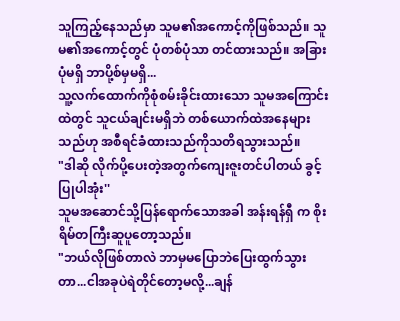သူကြည့်နေသည်မှာ သူမ၏အကောင့်ကိုဖြစ်သည်။ သူမ၏အကောင့်တွင် ပုံတစ်ပုံသာ တင်ထားသည်။ အခြားပုံမရှိ ဘာပို့စ်မှမရှိ...
သူ့လက်ထောက်ကိုစုံစမ်းခိုင်းထားသော သူမအကြောင်းထဲတွင် သူငယ်ချင်းမရှိဘဲ တစ်ယောက်ထဲအနေများသည်ဟု အစီရင်ခံထားသည်ကိုသတိရသွားသည်။
"ဒါဆို လိုက်ပို့ပေးတဲ့အတွက်ကျေးဇူးတင်ပါတယ် ခွင့်ပြုပါအုံး''
သူမအဆောင်သို့ပြန်ရောက်သောအခါ အန်းရန်ရှီ က စိုးရိမ်တကြီးဆူပူတော့သည်။
"ဘယ်လိုဖြစ်တာလဲ ဘာမှမပြောဘဲပြေးထွက်သွားတာ...ငါအခုပဲရဲတိုင်တော့မလို့...ချန်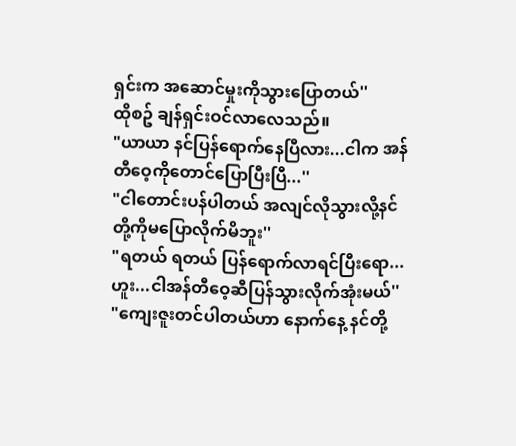ရှင်းက အဆောင်မှုးကိုသွားပြောတယ်''
ထိုစဥ် ချန်ရှင်းဝင်လာလေသည်။
"ယာယာ နင်ပြန်ရောက်နေပြီလား...ငါက အန်တီဝေ့ကိုတောင်ပြောပြီးပြီ...''
"ငါတောင်းပန်ပါတယ် အလျင်လိုသွားလို့နင်တို့ကိုမပြောလိုက်မိဘူး''
"ရတယ် ရတယ် ပြန်ရောက်လာရင်ပြီးရော...ဟူး...ငါအန်တီဝေ့ဆီပြန်သွားလိုက်အုံးမယ်''
"ကျေးဇူးတင်ပါတယ်ဟာ နောက်နေ့ နင်တို့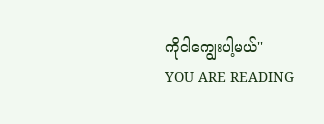ကိုငါကျွေးပါ့မယ်''
YOU ARE READING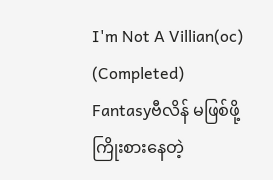I'm Not A Villian(oc) (Completed)
Fantasyဗီလိန် မဖြစ်ဖို့ကြိုးစားနေတဲ့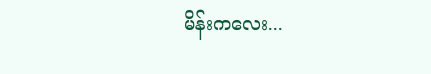မိန်းကလေး...